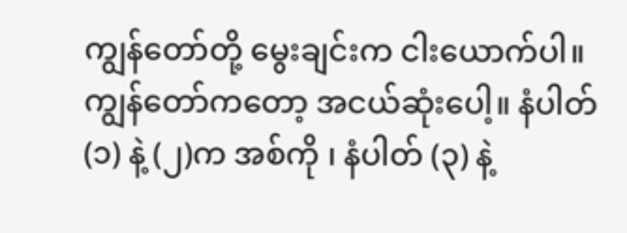ကျွန်တော်တို့ မွေးချင်းက ငါးယောက်ပါ။ ကျွန်တော်ကတော့ အငယ်ဆုံးပေါ့။ နံပါတ် (၁) နဲ့ (၂)က အစ်ကို ၊ နံပါတ် (၃) နဲ့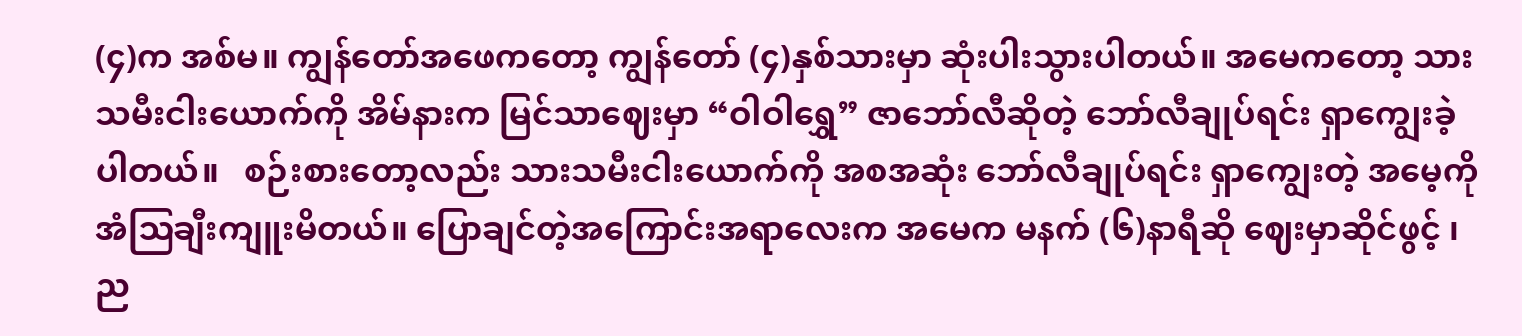(၄)က အစ်မ။ ကျွန်တော်အဖေကတော့ ကျွန်တော် (၄)နှစ်သားမှာ ဆုံးပါးသွားပါတယ်။ အမေကတော့ သားသမီးငါးယောက်ကို အိမ်နားက မြင်သာဈေးမှာ “ဝါဝါရွှေ” ဇာဘော်လီဆိုတဲ့ ဘော်လီချုပ်ရင်း ရှာကျွေးခဲ့ပါတယ်။   စဉ်းစားတော့လည်း သားသမီးငါးယောက်ကို အစအဆုံး ဘော်လီချုပ်ရင်း ရှာကျွေးတဲ့ အမေ့ကို အံဩချီးကျူးမိတယ်။ ပြောချင်တဲ့အကြောင်းအရာလေးက အမေက မနက် (၆)နာရီဆို ဈေးမှာဆိုင်ဖွင့် ၊ ည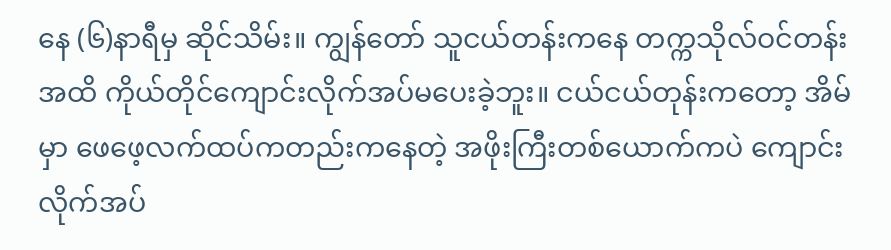နေ (၆)နာရီမှ ဆိုင်သိမ်း။ ကျွန်တော် သူငယ်တန်းကနေ တက္ကသိုလ်ဝင်တန်းအထိ ကိုယ်တိုင်ကျောင်းလိုက်အပ်မပေးခဲ့ဘူး။ ငယ်ငယ်တုန်းကတော့ အိမ်မှာ ဖေဖေ့လက်ထပ်ကတည်းကနေတဲ့ အဖိုးကြီးတစ်ယောက်ကပဲ ကျောင်းလိုက်အပ်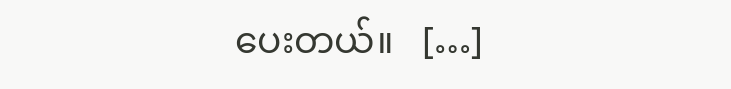ပေးတယ်။   […]